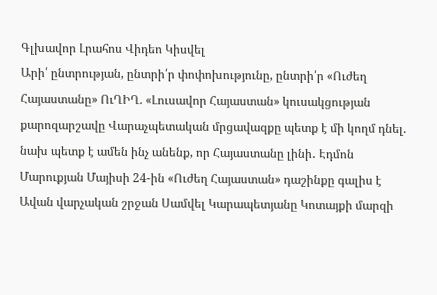Գլխավոր Լրահոս Վիդեո Կիսվել
Արի՛ ընտրության, ընտրի՛ր փոփոխությունը, ընտրի՛ր «Ուժեղ Հայաստանը» ՈւՂԻՂ. «Լուսավոր Հայաստան» կուսակցության քարոզարշավը Վարաչպետական մրցավազքը պետք է մի կողմ դնել. նախ պետք է ամեն ինչ անենք, որ Հայաստանը լինի․ Էդմոն Մարուքյան Մայիսի 24-ին «Ուժեղ Հայաստան» դաշինքը գալիս է Ավան վարչական շրջան Սամվել Կարապետյանը Կոտայքի մարզի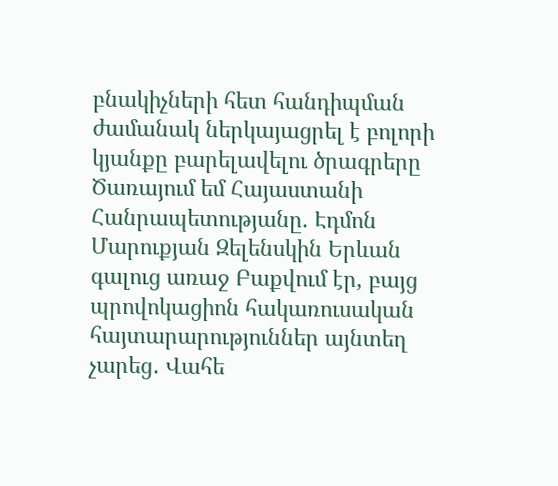բնակիչների հետ հանդիպման ժամանակ ներկայացրել է բոլորի կյանքը բարելավելու ծրագրերը Ծառայում եմ Հայաստանի Հանրապետությանը. Էդմոն Մարուքյան Զելենսկին Երևան գալուց առաջ Բաքվում էր, բայց պրովոկացիոն հակառուսական հայտարարություններ այնտեղ չարեց․ Վահե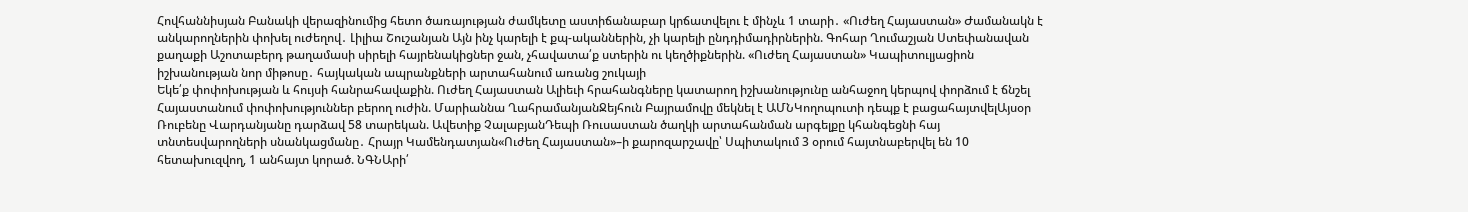Հովհաննիսյան Բանակի վերազինումից հետո ծառայության ժամկետը աստիճանաբար կրճատվելու է մինչև 1 տարի․ «Ուժեղ Հայաստան» Ժամանակն է անկարողներին փոխել ուժեղով․ Լիլիա Շուշանյան Այն ինչ կարելի է քպ-ականներին, չի կարելի ընդդիմադիրներին. Գոհար Ղումաշյան Ստեփանավան քաղաքի Աշոտաբերդ թաղամասի սիրելի հայրենակիցներ ջան, չհավատա՛ք ստերին ու կեղծիքներին. «Ուժեղ Հայաստան» Կապիտուլյացիոն իշխանության նոր միթոսը․ հայկական ապրանքների արտահանում առանց շուկայի
Եկե՛ք փոփոխության և հույսի հանրահավաքին. Ուժեղ Հայաստան Ալիեւի հրահանգները կատարող իշխանությունը անհաջող կերպով փորձում է ճնշել Հայաստանում փոփոխություններ բերող ուժին. Մարիաննա ՂահրամանյանՋեյհուն Բայրամովը մեկնել է ԱՄՆԿողոպուտի դեպք է բացահայտվելԱյսօր Ռուբենը Վարդանյանը դարձավ 58 տարեկան. Ավետիք ՉալաբյանԴեպի Ռուսաստան ծաղկի արտահանման արգելքը կհանգեցնի հայ տնտեսվարողների սնանկացմանը․ Հրայր Կամենդատյան«Ուժեղ Հայաստան»–ի քարոզարշավը՝ Սպիտակում 3 օրում հայտնաբերվել են 10 հետախուզվող, 1 անհայտ կորած. ՆԳՆԱրի՛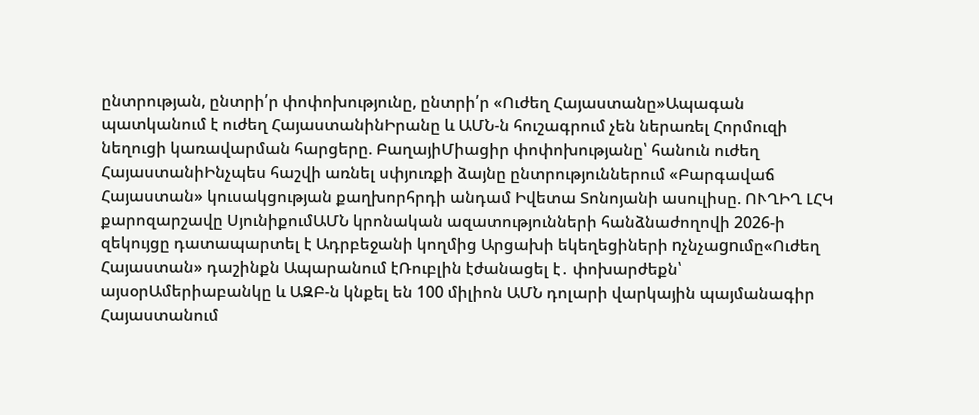ընտրության, ընտրի՛ր փոփոխությունը, ընտրի՛ր «Ուժեղ Հայաստանը»Ապագան պատկանում է ուժեղ ՀայաստանինԻրանը և ԱՄՆ-ն հուշագրում չեն ներառել Հորմուզի նեղուցի կառավարման հարցերը. ԲաղայիՄիացիր փոփոխությանը՝ հանուն ուժեղ ՀայաստանիԻնչպես հաշվի առնել սփյուռքի ձայնը ընտրություններում «Բարգավաճ Հայաստան» կուսակցության քաղխորհրդի անդամ Իվետա Տոնոյանի ասուլիսը. ՈՒՂԻՂ ԼՀԿ քարոզարշավը ՍյունիքումԱՄՆ կրոնական ազատությունների հանձնաժողովի 2026-ի զեկույցը դատապարտել է Ադրբեջանի կողմից Արցախի եկեղեցիների nչնչաgnւմը«Ուժեղ Հայաստան» դաշինքն Ապարանում էՌուբլին էժանացել է․ փոխարժեքն՝ այսօրԱմերիաբանկը և ԱԶԲ-ն կնքել են 100 միլիոն ԱՄՆ դոլարի վարկային պայմանագիր Հայաստանում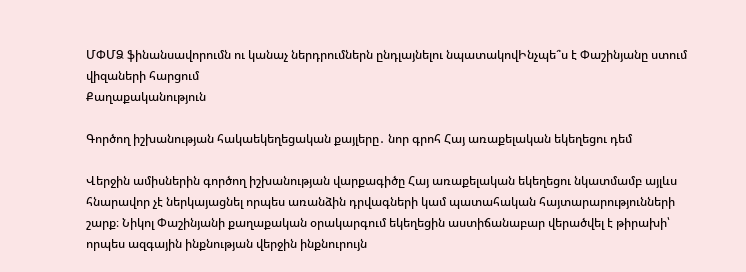ՄՓՄՁ ֆինանսավորումն ու կանաչ ներդրումներն ընդլայնելու նպատակովԻնչպե՞ս է Փաշինյանը ստում վիզաների հարցում
Քաղաքականություն

Գործող իշխանության հակաեկեղեցական քայլերը․ նոր գրոհ Հայ առաքելական եկեղեցու դեմ

Վերջին ամիսներին գործող իշխանության վարքագիծը Հայ առաքելական եկեղեցու նկատմամբ այլևս հնարավոր չէ ներկայացնել որպես առանձին դրվագների կամ պատահական հայտարարությունների շարք։ Նիկոլ Փաշինյանի քաղաքական օրակարգում եկեղեցին աստիճանաբար վերածվել է թիրախի՝ որպես ազգային ինքնության վերջին ինքնուրույն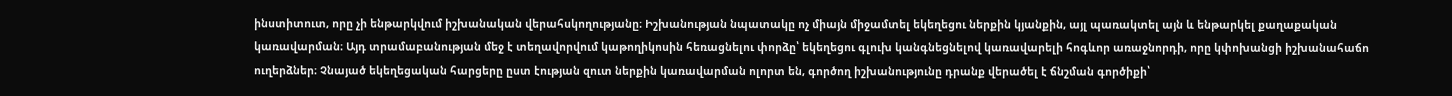ինստիտուտ, որը չի ենթարկվում իշխանական վերահսկողությանը։ Իշխանության նպատակը ոչ միայն միջամտել եկեղեցու ներքին կյանքին, այլ պառակտել այն և ենթարկել քաղաքական կառավարման։ Այդ տրամաբանության մեջ է տեղավորվում կաթողիկոսին հեռացնելու փորձը՝ եկեղեցու գլուխ կանգնեցնելով կառավարելի հոգևոր առաջնորդի, որը կփոխանցի իշխանահաճո ուղերձներ։ Չնայած եկեղեցական հարցերը ըստ էության զուտ ներքին կառավարման ոլորտ են, գործող իշխանությունը դրանք վերածել է ճնշման գործիքի՝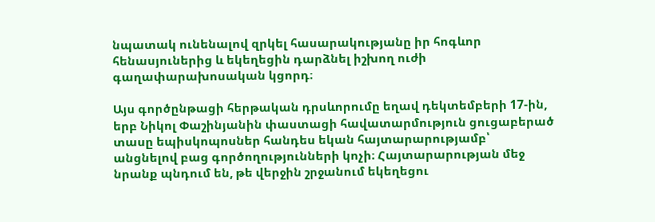նպատակ ունենալով զրկել հասարակությանը իր հոգևոր հենասյուներից և եկեղեցին դարձնել իշխող ուժի գաղափարախոսական կցորդ։

Այս գործընթացի հերթական դրսևորումը եղավ դեկտեմբերի 17-ին, երբ Նիկոլ Փաշինյանին փաստացի հավատարմություն ցուցաբերած տասը եպիսկոպոսներ հանդես եկան հայտարարությամբ՝ անցնելով բաց գործողությունների կոչի։ Հայտարարության մեջ նրանք պնդում են, թե վերջին շրջանում եկեղեցու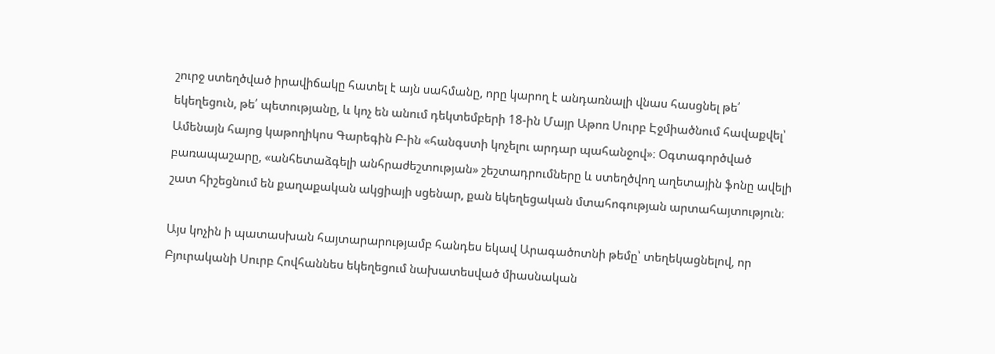շուրջ ստեղծված իրավիճակը հատել է այն սահմանը, որը կարող է անդառնալի վնաս հասցնել թե՛ եկեղեցուն, թե՛ պետությանը, և կոչ են անում դեկտեմբերի 18-ին Մայր Աթոռ Սուրբ Էջմիածնում հավաքվել՝ Ամենայն հայոց կաթողիկոս Գարեգին Բ-ին «հանգստի կոչելու արդար պահանջով»։ Օգտագործված բառապաշարը, «անհետաձգելի անհրաժեշտության» շեշտադրումները և ստեղծվող աղետային ֆոնը ավելի շատ հիշեցնում են քաղաքական ակցիայի սցենար, քան եկեղեցական մտահոգության արտահայտություն։

Այս կոչին ի պատասխան հայտարարությամբ հանդես եկավ Արագածոտնի թեմը՝ տեղեկացնելով, որ Բյուրականի Սուրբ Հովհաննես եկեղեցում նախատեսված միասնական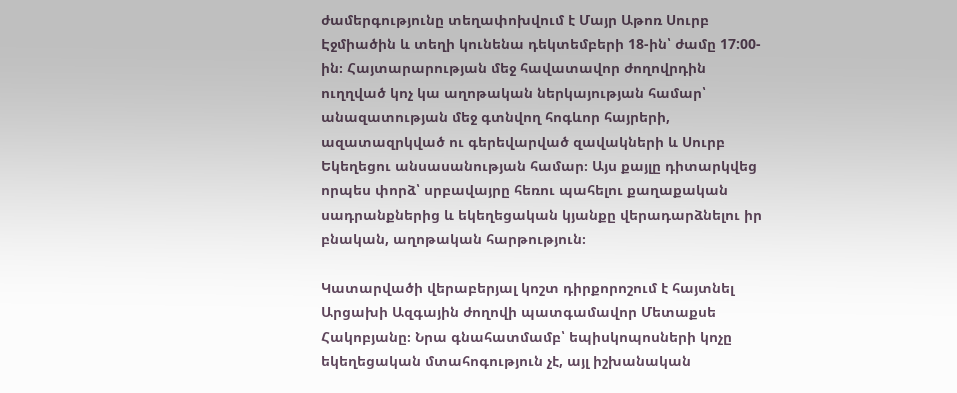ժամերգությունը տեղափոխվում է Մայր Աթոռ Սուրբ Էջմիածին և տեղի կունենա դեկտեմբերի 18-ին՝ ժամը 17:00-ին։ Հայտարարության մեջ հավատավոր ժողովրդին ուղղված կոչ կա աղոթական ներկայության համար՝ անազատության մեջ գտնվող հոգևոր հայրերի, ազատազրկված ու գերեվարված զավակների և Սուրբ Եկեղեցու անսասանության համար։ Այս քայլը դիտարկվեց որպես փորձ՝ սրբավայրը հեռու պահելու քաղաքական սադրանքներից և եկեղեցական կյանքը վերադարձնելու իր բնական, աղոթական հարթություն։

Կատարվածի վերաբերյալ կոշտ դիրքորոշում է հայտնել Արցախի Ազգային ժողովի պատգամավոր Մետաքսե Հակոբյանը։ Նրա գնահատմամբ՝ եպիսկոպոսների կոչը եկեղեցական մտահոգություն չէ, այլ իշխանական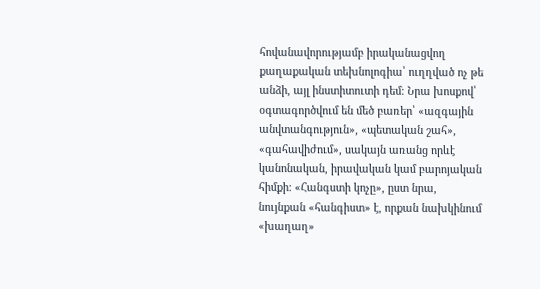հովանավորությամբ իրականացվող քաղաքական տեխնոլոգիա՝ ուղղված ոչ թե անձի, այլ ինստիտուտի դեմ։ Նրա խոսքով՝ օգտագործվում են մեծ բառեր՝ «ազգային անվտանգություն», «պետական շահ», «գահավիժում», սակայն առանց որևէ կանոնական, իրավական կամ բարոյական հիմքի։ «Հանգստի կոչը», ըստ նրա, նույնքան «հանգիստ» է, որքան նախկինում «խաղաղ»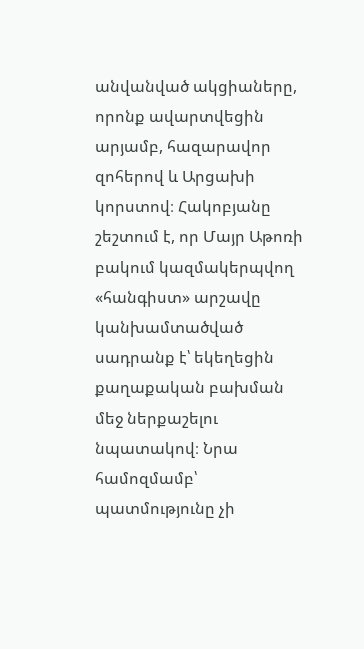անվանված ակցիաները, որոնք ավարտվեցին արյամբ, հազարավոր զոհերով և Արցախի կորստով։ Հակոբյանը շեշտում է, որ Մայր Աթոռի բակում կազմակերպվող «հանգիստ» արշավը կանխամտածված սադրանք է՝ եկեղեցին քաղաքական բախման մեջ ներքաշելու նպատակով։ Նրա համոզմամբ՝ պատմությունը չի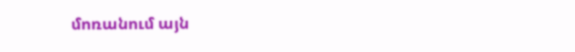մոռանում այն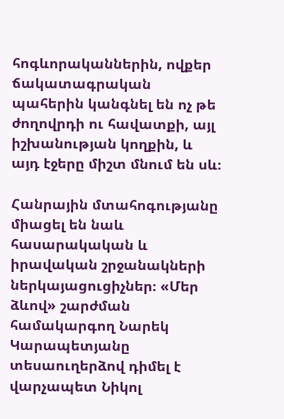հոգևորականներին, ովքեր ճակատագրական պահերին կանգնել են ոչ թե ժողովրդի ու հավատքի, այլ իշխանության կողքին, և այդ էջերը միշտ մնում են սև։

Հանրային մտահոգությանը միացել են նաև հասարակական և իրավական շրջանակների ներկայացուցիչներ։ «Մեր ձևով» շարժման համակարգող Նարեկ Կարապետյանը տեսաուղերձով դիմել է վարչապետ Նիկոլ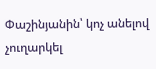Փաշինյանին՝ կոչ անելով չուղարկել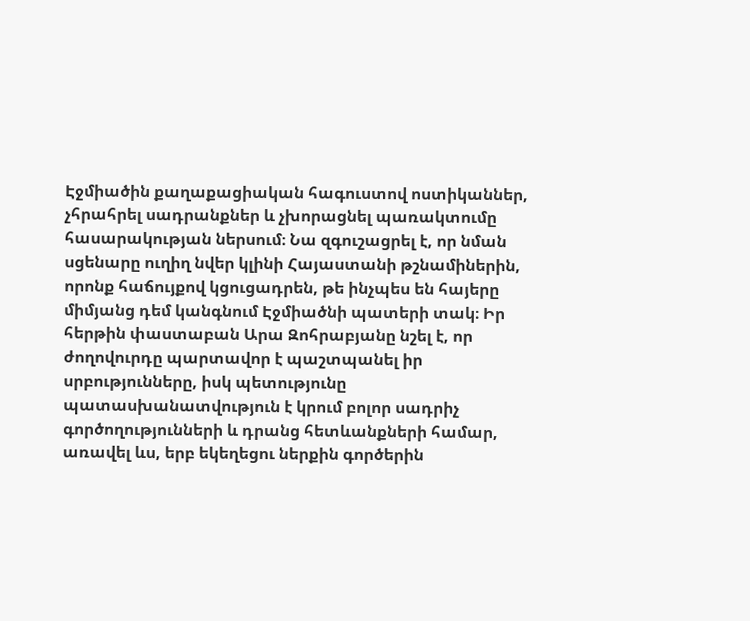Էջմիածին քաղաքացիական հագուստով ոստիկաններ, չհրահրել սադրանքներ և չխորացնել պառակտումը հասարակության ներսում։ Նա զգուշացրել է, որ նման սցենարը ուղիղ նվեր կլինի Հայաստանի թշնամիներին, որոնք հաճույքով կցուցադրեն, թե ինչպես են հայերը միմյանց դեմ կանգնում Էջմիածնի պատերի տակ։ Իր հերթին փաստաբան Արա Զոհրաբյանը նշել է, որ ժողովուրդը պարտավոր է պաշտպանել իր սրբությունները, իսկ պետությունը պատասխանատվություն է կրում բոլոր սադրիչ գործողությունների և դրանց հետևանքների համար, առավել ևս, երբ եկեղեցու ներքին գործերին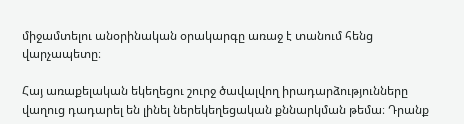միջամտելու անօրինական օրակարգը առաջ է տանում հենց վարչապետը։

Հայ առաքելական եկեղեցու շուրջ ծավալվող իրադարձությունները վաղուց դադարել են լինել ներեկեղեցական քննարկման թեմա։ Դրանք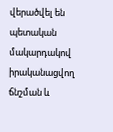վերածվել են պետական մակարդակով իրականացվող ճնշման և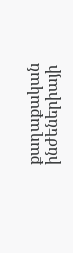քաղաքական ինժեներիայի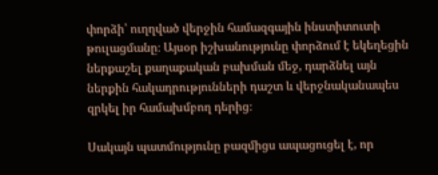փորձի՝ ուղղված վերջին համազգային ինստիտուտի թուլացմանը։ Այսօր իշխանությունը փորձում է եկեղեցին ներքաշել քաղաքական բախման մեջ, դարձնել այն ներքին հակադրությունների դաշտ և վերջնականապես զրկել իր համախմբող դերից։

Սակայն պատմությունը բազմիցս ապացուցել է, որ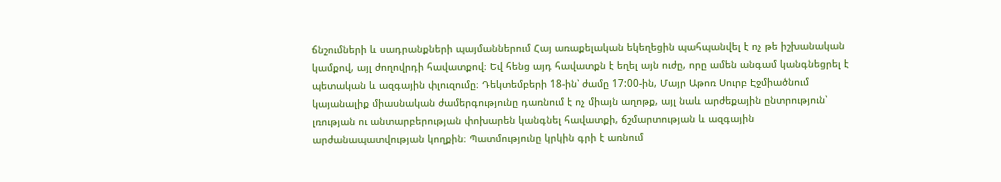ճնշումների և սադրանքների պայմաններում Հայ առաքելական եկեղեցին պահպանվել է ոչ թե իշխանական կամքով, այլ ժողովրդի հավատքով։ Եվ հենց այդ հավատքն է եղել այն ուժը, որը ամեն անգամ կանգնեցրել է պետական և ազգային փլուզումը։ Դեկտեմբերի 18-ին՝ ժամը 17:00-ին, Մայր Աթոռ Սուրբ Էջմիածնում կայանալիք միասնական ժամերգությունը դառնում է ոչ միայն աղոթք, այլ նաև արժեքային ընտրություն՝ լռության ու անտարբերության փոխարեն կանգնել հավատքի, ճշմարտության և ազգային արժանապատվության կողքին։ Պատմությունը կրկին գրի է առնում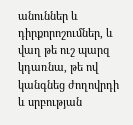անուններ և դիրքորոշումներ, և վաղ թե ուշ պարզ կդառնա, թե ով կանգնեց ժողովրդի և սրբության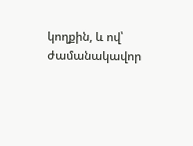կողքին, և ով՝ ժամանակավոր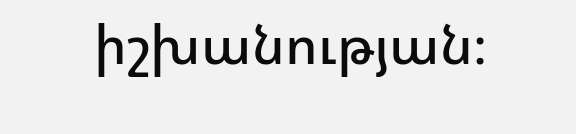իշխանության։